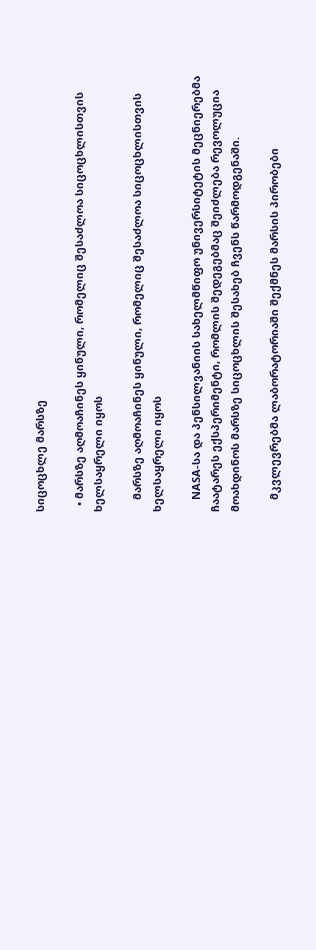სიცოცხლე მარსზე

  • მარსზე აღმოაჩინეს ყინული, რომელიც შესაძლოა სიცოცხლისთვის ხელსაყრელი იყოს

    მარსზე აღმოაჩინეს ყინული, რომელიც შესაძლოა სიცოცხლისთვის ხელსაყრელი იყოს

    NASA-სა და პენსილვანიის სახელმწიფო უნივერსიტეტის მეცნიერებმა ჩაატარეს ექსპერიმენტი, რომლის შედეგებმაც შეიძლება რევოლუცია მოახდინოს მარსზე სიცოცხლის შესახებ ჩვენს წარმოდგენაში.

    მკვლევრებმა ლაბორატორიაში შექმნეს მარსის პირობები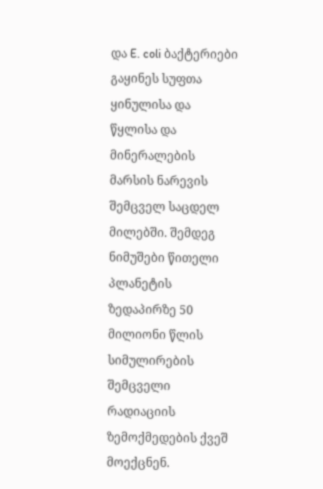და E. coli ბაქტერიები გაყინეს სუფთა ყინულისა და წყლისა და მინერალების მარსის ნარევის შემცველ საცდელ მილებში. შემდეგ ნიმუშები წითელი პლანეტის ზედაპირზე 50 მილიონი წლის სიმულირების შემცველი რადიაციის ზემოქმედების ქვეშ მოექცნენ.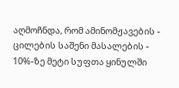აღმოჩნდა, რომ ამინომჟავების - ცილების საშენი მასალების - 10%-ზე მეტი სუფთა ყინულში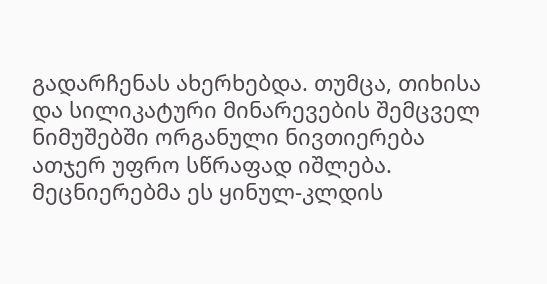გადარჩენას ახერხებდა. თუმცა, თიხისა და სილიკატური მინარევების შემცველ ნიმუშებში ორგანული ნივთიერება ათჯერ უფრო სწრაფად იშლება. მეცნიერებმა ეს ყინულ-კლდის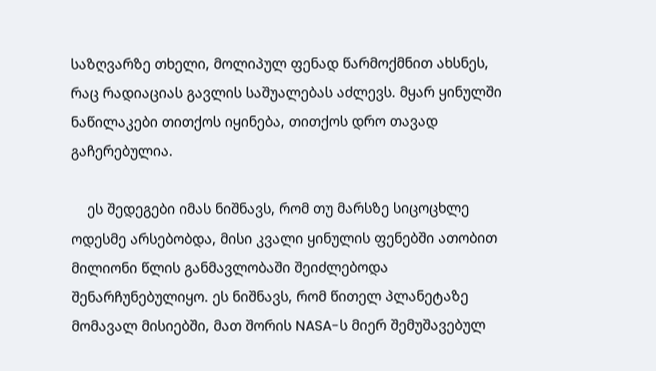საზღვარზე თხელი, მოლიპულ ფენად წარმოქმნით ახსნეს, რაც რადიაციას გავლის საშუალებას აძლევს. მყარ ყინულში ნაწილაკები თითქოს იყინება, თითქოს დრო თავად გაჩერებულია.

    ეს შედეგები იმას ნიშნავს, რომ თუ მარსზე სიცოცხლე ოდესმე არსებობდა, მისი კვალი ყინულის ფენებში ათობით მილიონი წლის განმავლობაში შეიძლებოდა შენარჩუნებულიყო. ეს ნიშნავს, რომ წითელ პლანეტაზე მომავალ მისიებში, მათ შორის NASA-ს მიერ შემუშავებულ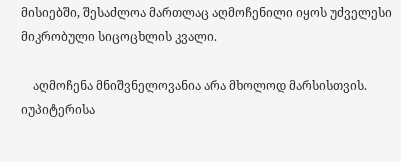მისიებში, შესაძლოა მართლაც აღმოჩენილი იყოს უძველესი მიკრობული სიცოცხლის კვალი.

    აღმოჩენა მნიშვნელოვანია არა მხოლოდ მარსისთვის. იუპიტერისა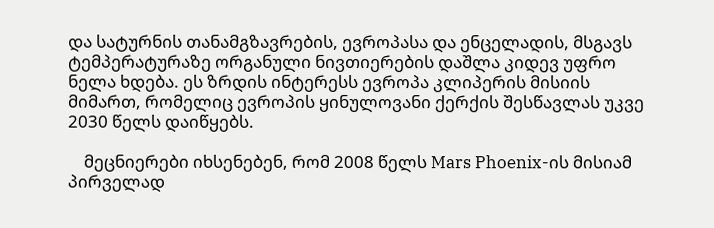და სატურნის თანამგზავრების, ევროპასა და ენცელადის, მსგავს ტემპერატურაზე ორგანული ნივთიერების დაშლა კიდევ უფრო ნელა ხდება. ეს ზრდის ინტერესს ევროპა კლიპერის მისიის მიმართ, რომელიც ევროპის ყინულოვანი ქერქის შესწავლას უკვე 2030 წელს დაიწყებს.

    მეცნიერები იხსენებენ, რომ 2008 წელს Mars Phoenix-ის მისიამ პირველად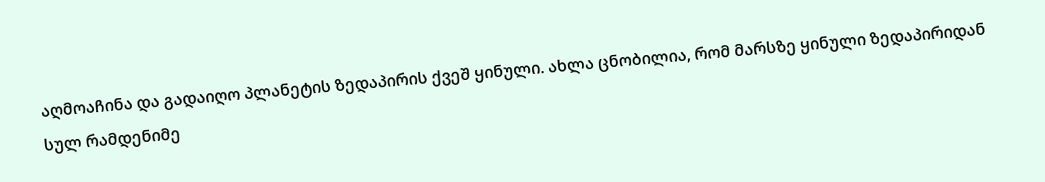აღმოაჩინა და გადაიღო პლანეტის ზედაპირის ქვეშ ყინული. ახლა ცნობილია, რომ მარსზე ყინული ზედაპირიდან სულ რამდენიმე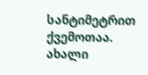სანტიმეტრით ქვემოთაა. ახალი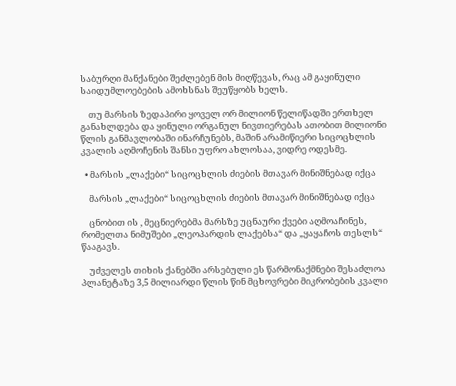საბურღი მანქანები შეძლებენ მის მიღწევას, რაც ამ გაყინული საიდუმლოებების ამოხსნას შეუწყობს ხელს.

    თუ მარსის ზედაპირი ყოველ ორ მილიონ წელიწადში ერთხელ განახლდება და ყინული ორგანულ ნივთიერებას ათობით მილიონი წლის განმავლობაში ინარჩუნებს, მაშინ არამიწიერი სიცოცხლის კვალის აღმოჩენის შანსი უფრო ახლოსაა, ვიდრე ოდესმე.

  • მარსის „ლაქები“ სიცოცხლის ძიების მთავარ მინიშნებად იქცა

    მარსის „ლაქები“ სიცოცხლის ძიების მთავარ მინიშნებად იქცა

    ცნობით ის , მეცნიერებმა მარსზე უცნაური ქვები აღმოაჩინეს, რომელთა ნიმუშები „ლეოპარდის ლაქებსა“ და „ყაყაჩოს თესლს“ წააგავს.

    უძველეს თიხის ქანებში არსებული ეს წარმონაქმნები შესაძლოა პლანეტაზე 3,5 მილიარდი წლის წინ მცხოვრები მიკრობების კვალი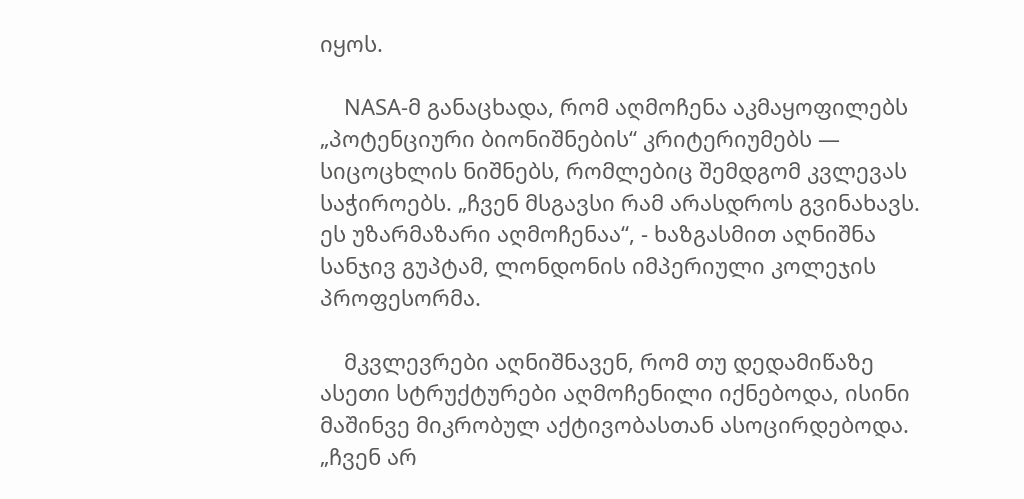იყოს.

    NASA-მ განაცხადა, რომ აღმოჩენა აკმაყოფილებს „პოტენციური ბიონიშნების“ კრიტერიუმებს — სიცოცხლის ნიშნებს, რომლებიც შემდგომ კვლევას საჭიროებს. „ჩვენ მსგავსი რამ არასდროს გვინახავს. ეს უზარმაზარი აღმოჩენაა“, - ხაზგასმით აღნიშნა სანჯივ გუპტამ, ლონდონის იმპერიული კოლეჯის პროფესორმა.

    მკვლევრები აღნიშნავენ, რომ თუ დედამიწაზე ასეთი სტრუქტურები აღმოჩენილი იქნებოდა, ისინი მაშინვე მიკრობულ აქტივობასთან ასოცირდებოდა. „ჩვენ არ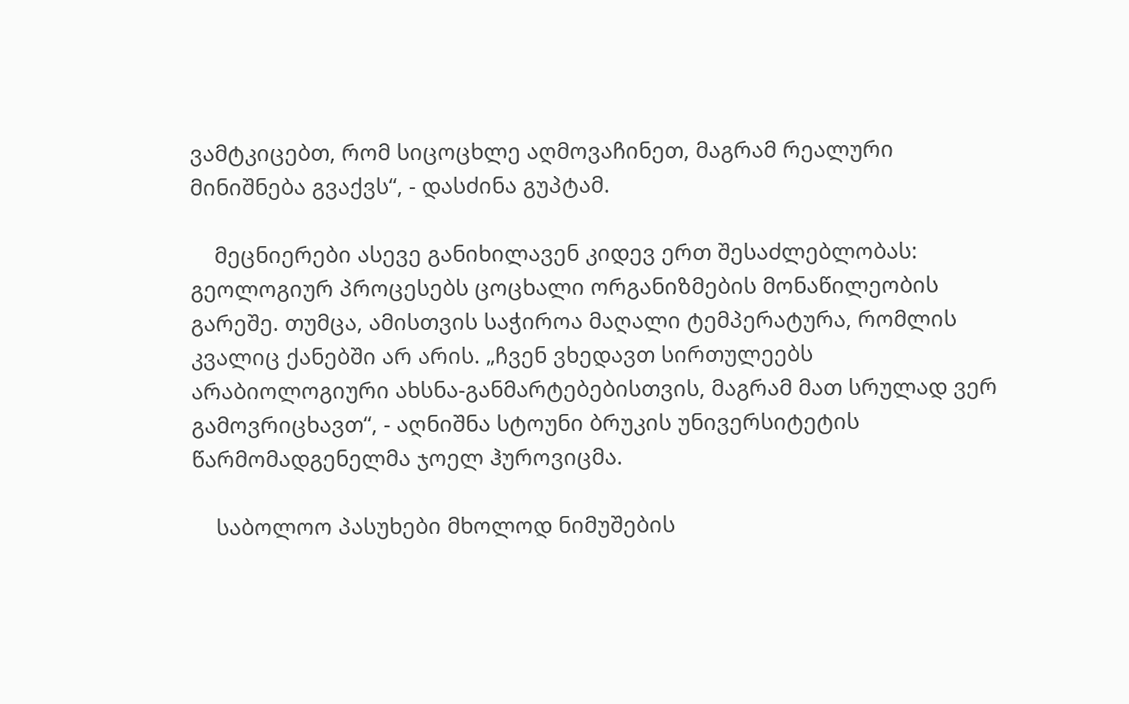ვამტკიცებთ, რომ სიცოცხლე აღმოვაჩინეთ, მაგრამ რეალური მინიშნება გვაქვს“, - დასძინა გუპტამ.

    მეცნიერები ასევე განიხილავენ კიდევ ერთ შესაძლებლობას: გეოლოგიურ პროცესებს ცოცხალი ორგანიზმების მონაწილეობის გარეშე. თუმცა, ამისთვის საჭიროა მაღალი ტემპერატურა, რომლის კვალიც ქანებში არ არის. „ჩვენ ვხედავთ სირთულეებს არაბიოლოგიური ახსნა-განმარტებებისთვის, მაგრამ მათ სრულად ვერ გამოვრიცხავთ“, - აღნიშნა სტოუნი ბრუკის უნივერსიტეტის წარმომადგენელმა ჯოელ ჰუროვიცმა.

    საბოლოო პასუხები მხოლოდ ნიმუშების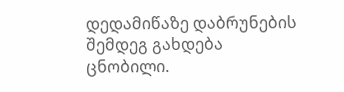დედამიწაზე დაბრუნების შემდეგ გახდება ცნობილი.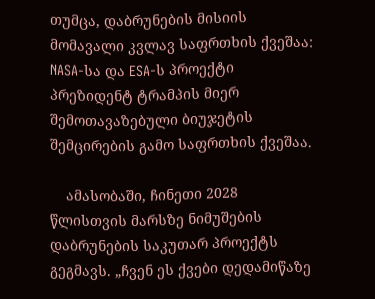თუმცა, დაბრუნების მისიის მომავალი კვლავ საფრთხის ქვეშაა: NASA-სა და ESA-ს პროექტი პრეზიდენტ ტრამპის მიერ შემოთავაზებული ბიუჯეტის შემცირების გამო საფრთხის ქვეშაა.

    ამასობაში, ჩინეთი 2028 წლისთვის მარსზე ნიმუშების დაბრუნების საკუთარ პროექტს გეგმავს. „ჩვენ ეს ქვები დედამიწაზე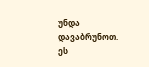უნდა დავაბრუნოთ. ეს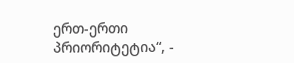ერთ-ერთი პრიორიტეტია“, -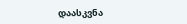დაასკვნა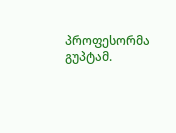პროფესორმა გუპტამ.